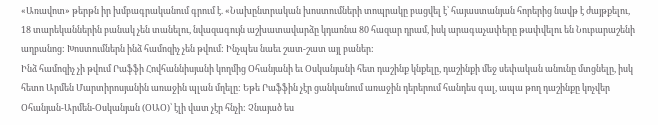«Առավոտ» թերթն իր խմբագրականում գրում է. «Նախընտրական խոստումների տոպրակը բացվել է՝ հայաստանյան հորերից նավթ է ժայթքելու, 18 տարեկաններին բանակ չեն տանելու, նվազագույն աշխատավարձը կդառնա 80 հազար դրամ, իսկ արագաչափերը թափվելու են Նուբարաշենի աղբանոց: Խոստումներն ինձ համոզիչ չեն թվում: Ինչպես նաեւ շատ-շատ այլ բաներ:
Ինձ համոզիչ չի թվում Րաֆֆի Հովհաննիսյանի կողմից Օհանյանի եւ Օսկանյանի հետ դաշինք կնքելը, դաշինքի մեջ սեփական անունը մտցնելը, իսկ հետո Արմեն Մարտիրոսյանին առաջին պլան մղելը: Եթե Րաֆֆին չէր ցանկանում առաջին դերերում հանդես գալ, ապա թող դաշինքը կոչվեր Օհանյան-Արմեն-Օսկանյան (ՕԱՕ)՝ էլի վատ չէր հնչի: Չնայած ես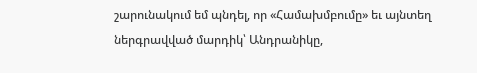շարունակում եմ պնդել, որ «Համախմբումը» եւ այնտեղ ներգրավված մարդիկ՝ Անդրանիկը,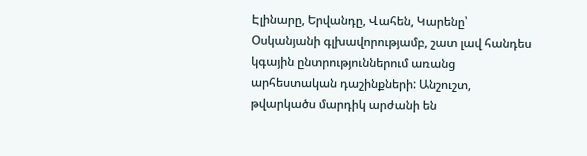Էլինարը, Երվանդը, Վահեն, Կարենը՝ Օսկանյանի գլխավորությամբ, շատ լավ հանդես կգային ընտրություններում առանց արհեստական դաշինքների: Անշուշտ, թվարկածս մարդիկ արժանի են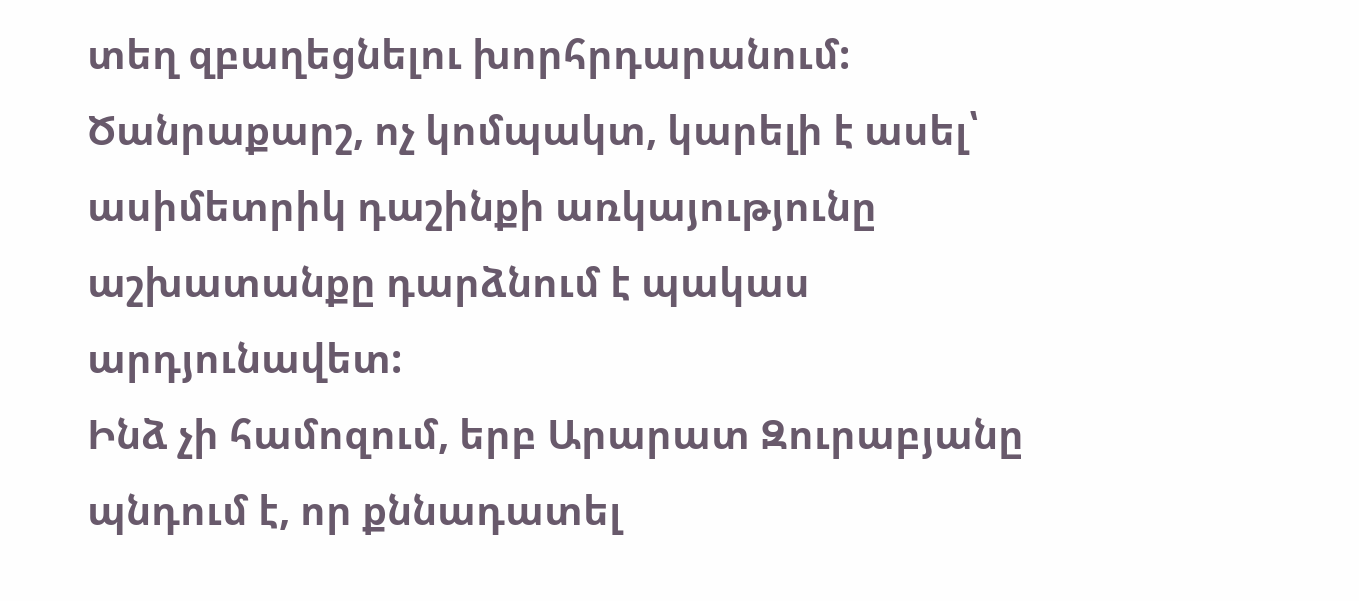տեղ զբաղեցնելու խորհրդարանում: Ծանրաքարշ, ոչ կոմպակտ, կարելի է ասել՝ ասիմետրիկ դաշինքի առկայությունը աշխատանքը դարձնում է պակաս արդյունավետ:
Ինձ չի համոզում, երբ Արարատ Զուրաբյանը պնդում է, որ քննադատել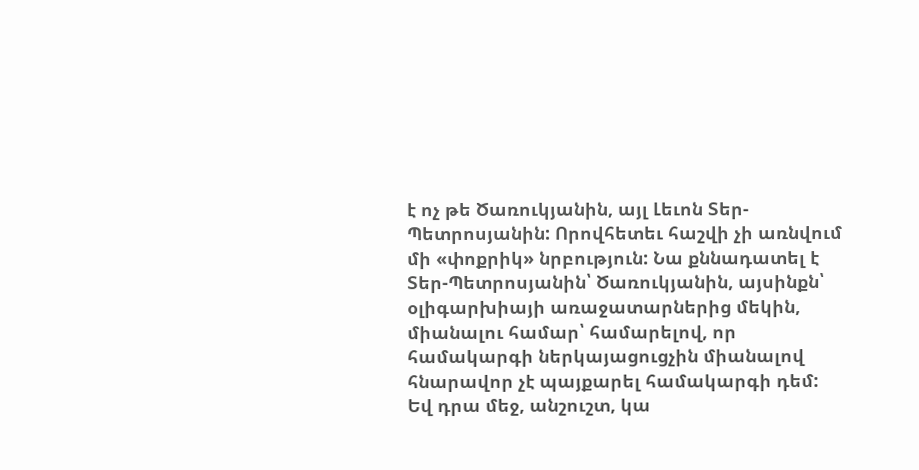է ոչ թե Ծառուկյանին, այլ Լեւոն Տեր-Պետրոսյանին: Որովհետեւ հաշվի չի առնվում մի «փոքրիկ» նրբություն: Նա քննադատել է Տեր-Պետրոսյանին՝ Ծառուկյանին, այսինքն՝ օլիգարխիայի առաջատարներից մեկին, միանալու համար՝ համարելով, որ համակարգի ներկայացուցչին միանալով հնարավոր չէ պայքարել համակարգի դեմ: Եվ դրա մեջ, անշուշտ, կա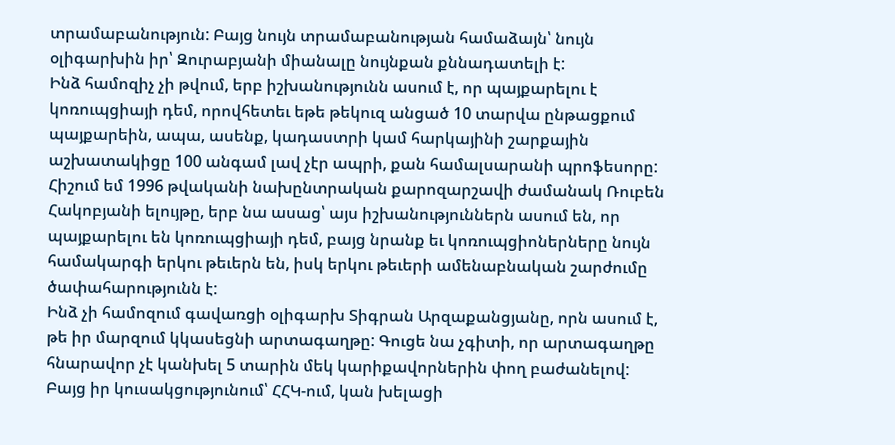տրամաբանություն: Բայց նույն տրամաբանության համաձայն՝ նույն օլիգարխին իր՝ Զուրաբյանի միանալը նույնքան քննադատելի է:
Ինձ համոզիչ չի թվում, երբ իշխանությունն ասում է, որ պայքարելու է կոռուպցիայի դեմ, որովհետեւ եթե թեկուզ անցած 10 տարվա ընթացքում պայքարեին, ապա, ասենք, կադաստրի կամ հարկայինի շարքային աշխատակիցը 100 անգամ լավ չէր ապրի, քան համալսարանի պրոֆեսորը: Հիշում եմ 1996 թվականի նախընտրական քարոզարշավի ժամանակ Ռուբեն Հակոբյանի ելույթը, երբ նա ասաց՝ այս իշխանություններն ասում են, որ պայքարելու են կոռուպցիայի դեմ, բայց նրանք եւ կոռուպցիոներները նույն համակարգի երկու թեւերն են, իսկ երկու թեւերի ամենաբնական շարժումը ծափահարությունն է:
Ինձ չի համոզում գավառցի օլիգարխ Տիգրան Արզաքանցյանը, որն ասում է, թե իր մարզում կկասեցնի արտագաղթը: Գուցե նա չգիտի, որ արտագաղթը հնարավոր չէ կանխել 5 տարին մեկ կարիքավորներին փող բաժանելով: Բայց իր կուսակցությունում՝ ՀՀԿ-ում, կան խելացի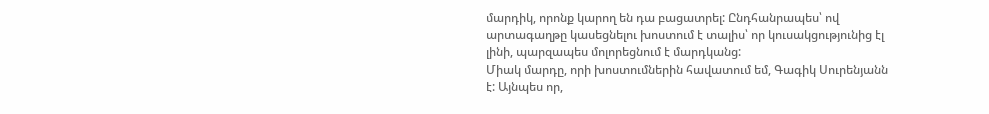մարդիկ, որոնք կարող են դա բացատրել: Ընդհանրապես՝ ով արտագաղթը կասեցնելու խոստում է տալիս՝ որ կուսակցությունից էլ լինի, պարզապես մոլորեցնում է մարդկանց:
Միակ մարդը, որի խոստումներին հավատում եմ, Գագիկ Սուրենյանն է: Այնպես որ,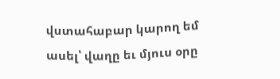վստահաբար կարող եմ ասել՝ վաղը եւ մյուս օրը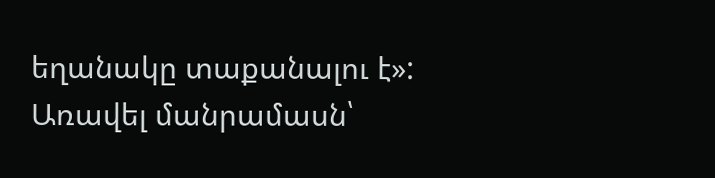եղանակը տաքանալու է»:
Առավել մանրամասն՝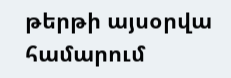թերթի այսօրվա համարում